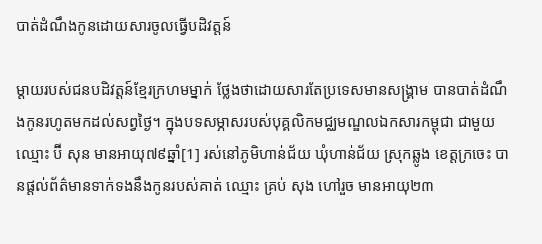បាត់ដំណឹងកូនដោយសារចូលធ្វើបដិវត្តន៍

ម្តាយរបស់ជនបដិវត្តន៍ខ្មែរក្រហមម្នាក់ ថ្លែងថាដោយសារតែប្រទេសមានសង្គ្រាម បានបាត់ដំណឹងកូនរហូតមកដល់សព្វថ្ងៃ។ ក្នុងបទសម្ភាសរបស់បុគ្គលិកមជ្ឈមណ្ឌលឯកសារកម្ពុជា ជាមួយឈ្មោះ ប៊ី សុន មានអាយុ៧៩ឆ្នាំ[1] រស់នៅភូមិហាន់ជ័យ ឃុំហាន់ជ័យ ស្រុកឆ្លូង ខេត្តក្រចេះ បានផ្តល់ព័ត៌មានទាក់ទងនឹងកូនរបស់គាត់ ឈ្មោះ គ្រប់ សុង ហៅរួច មានអាយុ២៣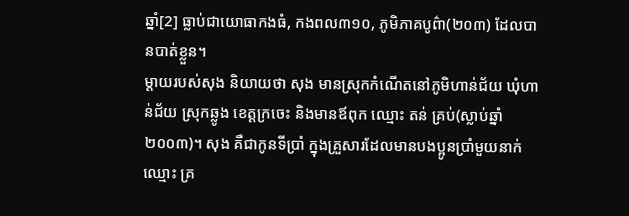ឆ្នាំ[2] ធ្លាប់ជាយោធាកងធំ, កងពល៣១០, ភូមិភាគបូព៌ា(២០៣) ដែលបានបាត់ខ្លួន។
ម្តាយរបស់សុង និយាយថា សុង មានស្រុកកំណើតនៅភូមិហាន់ជ័យ ឃុំហាន់ជ័យ ស្រុកឆ្លូង ខេត្តក្រចេះ និងមានឪពុក ឈ្មោះ តន់ គ្រប់(ស្លាប់ឆ្នាំ២០០៣)។ សុង គឺជាកូនទីប្រាំ ក្នុងគ្រួសារដែលមានបងប្អូនប្រាំមួយនាក់ ឈ្មោះ គ្រ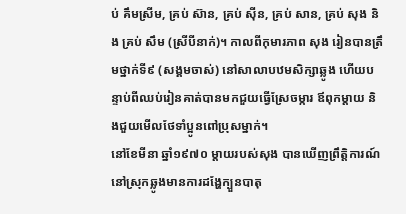ប់ គឹមស្រីម, គ្រប់ ស៊ាន, គ្រប់ ស៊ីន, គ្រប់ សាន, គ្រប់ សុង និង គ្រប់ សឹម (ស្រីបីនាក់)។ កាលពីកុមារភាព សុង រៀនបានត្រឹមថ្នាក់ទី៩ (សង្គមចាស់) នៅសាលាបឋមសិក្សាឆ្លូង ហើយបន្ទាប់ពីឈប់រៀនគាត់បានមកជួយធ្វើស្រែចម្ការ ឪពុកម្តាយ និងជួយមើលថែទាំប្អូនពៅប្រុសម្នាក់។
នៅខែមីនា ឆ្នាំ១៩៧០ ម្តាយរបស់សុង បានឃើញព្រឹត្តិការណ៍នៅស្រុកឆ្លូងមានការដង្ហែក្បួនបាតុ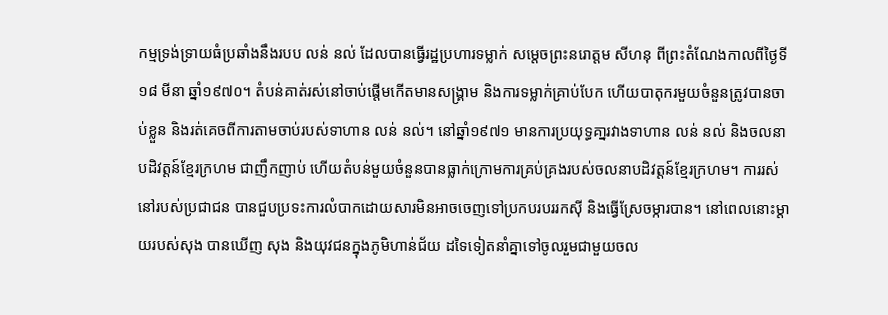កម្មទ្រង់ទ្រាយធំប្រឆាំងនឹងរបប លន់ នល់ ដែលបានធ្វើរដ្ឋប្រហារទម្លាក់ សម្តេចព្រះនរោត្តម សីហនុ ពីព្រះតំណែងកាលពីថ្ងៃទី១៨ មីនា ឆ្នាំ១៩៧០។ តំបន់គាត់រស់នៅចាប់ផ្តើមកើតមានសង្គ្រាម និងការទម្លាក់គ្រាប់បែក ហើយបាតុករមួយចំនួនត្រូវបានចាប់ខ្លួន និងរត់គេចពីការតាមចាប់របស់ទាហាន លន់ នល់។ នៅឆ្នាំ១៩៧១ មានការប្រយុទ្ធគា្នរវាងទាហាន លន់ នល់ និងចលនាបដិវត្តន៍ខ្មែរក្រហម ជាញឹកញាប់ ហើយតំបន់មួយចំនួនបានធ្លាក់ក្រោមការគ្រប់គ្រងរបស់ចលនាបដិវត្តន៍ខ្មែរក្រហម។ ការរស់នៅរបស់ប្រជាជន បានជួបប្រទះការលំបាកដោយសារមិនអាចចេញទៅប្រកបរបររកស៊ី និងធ្វើស្រែចម្ការបាន។ នៅពេលនោះម្តាយរបស់សុង បានឃើញ សុង និងយុវជនក្នុងភូមិហាន់ជ័យ ដទៃទៀតនាំគ្នាទៅចូលរួមជាមួយចល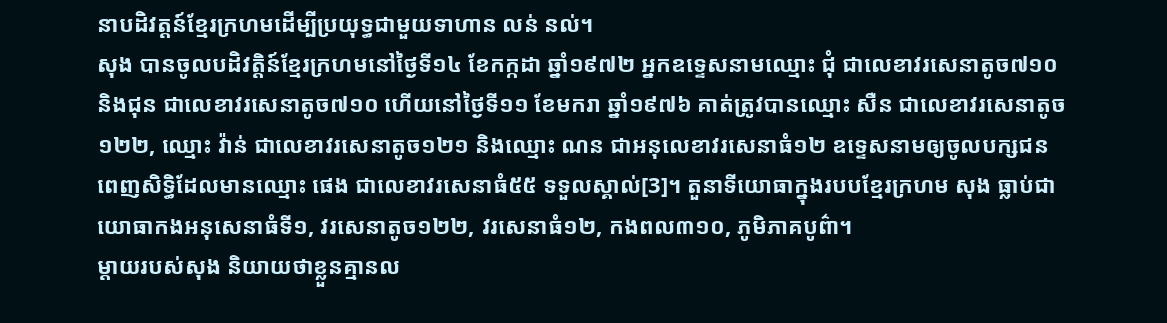នាបដិវត្តន៍ខ្មែរក្រហមដើម្បីប្រយុទ្ធជាមួយទាហាន លន់ នល់។
សុង បានចូលបដិវត្តិន៍ខ្មែរក្រហមនៅថ្ងៃទី១៤ ខែកក្កដា ឆ្នាំ១៩៧២ អ្នកឧទ្ទេសនាមឈ្មោះ ជុំ ជាលេខាវរសេនាតូច៧១០ និងជុន ជាលេខាវរសេនាតូច៧១០ ហើយនៅថ្ងៃទី១១ ខែមករា ឆ្នាំ១៩៧៦ គាត់ត្រូវបានឈ្មោះ សឺន ជាលេខាវរសេនាតូច១២២, ឈ្មោះ វ៉ាន់ ជាលេខាវរសេនាតូច១២១ និងឈ្មោះ ណន ជាអនុលេខាវរសេនាធំ១២ ឧទ្ទេសនាមឲ្យចូលបក្សជនពេញសិទ្ធិដែលមានឈ្មោះ ផេង ជាលេខាវរសេនាធំ៥៥ ទទួលស្គាល់[3]។ តួនាទីយោធាក្នុងរបបខ្មែរក្រហម សុង ធ្លាប់ជាយោធាកងអនុសេនាធំទី១, វរសេនាតូច១២២, វរសេនាធំ១២, កងពល៣១០, ភូមិភាគបូព៌ា។
ម្តាយរបស់សុង និយាយថាខ្លួនគ្មានល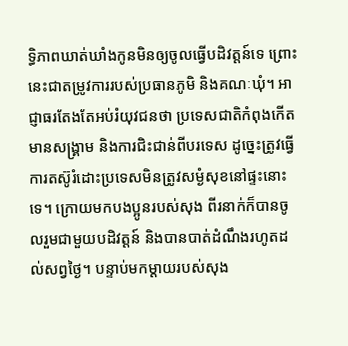ទ្ធិភាពឃាត់ឃាំងកូនមិនឲ្យចូលធ្វើបដិវត្តន៍ទេ ព្រោះនេះជាតម្រូវការរបស់ប្រធានភូមិ និងគណៈឃុំ។ អាជ្ញាធរតែងតែអប់រំយុវជនថា ប្រទេសជាតិកំពុងកើតមានសង្គ្រាម និងការជិះជាន់ពីបរទេស ដូច្នេះត្រូវធ្វើការតស៊ូរំដោះប្រទេសមិនត្រូវសម្ងំសុខនៅផ្ទះនោះទេ។ ក្រោយមកបងប្អូនរបស់សុង ពីរនាក់ក៏បានចូលរួមជាមួយបដិវត្តន៍ និងបានបាត់ដំណឹងរហូតដល់សព្វថ្ងៃ។ បន្ទាប់មកម្តាយរបស់សុង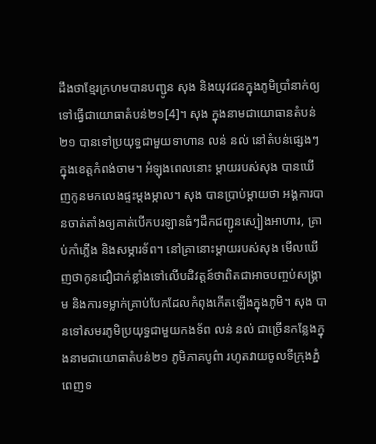ដឹងថាខ្មែរក្រហមបានបញ្ជូន សុង និងយុវជនក្នុងភូមិប្រាំនាក់ឲ្យទៅធ្វើជាយោធាតំបន់២១[4]។ សុង ក្នុងនាមជាយោធានតំបន់២១ បានទៅប្រយុទ្ធជាមួយទាហាន លន់ នល់ នៅតំបន់ផ្សេងៗ ក្នុងខេត្តកំពង់ចាម។ អំឡុងពេលនោះ ម្តាយរបស់សុង បានឃើញកូនមកលេងផ្ទះម្តងម្កាល។ សុង បានប្រាប់ម្តាយថា អង្គការបានចាត់តាំងឲ្យគាត់បើកបរឡានធំៗដឹកជញ្ជូនស្បៀងអាហារ, គ្រាប់កាំភ្លើង និងសម្ភារទ័ព។ នៅគ្រានោះម្តាយរបស់សុង មើលឃើញថាកូនជឿជាក់ខ្លាំងទៅលើបដិវត្តន៍ថាពិតជាអាចបញ្ចប់សង្រ្គាម និងការទម្លាក់គ្រាប់បែកដែលកំពុងកើតឡើងក្នុងភូមិ។ សុង បានទៅសមរភូមិប្រយុទ្ធជាមួយកងទ័ព លន់ នល់ ជាច្រើនកន្លែងក្នុងនាមជាយោធាតំបន់២១ ភូមិភាគបូព៌ា រហូតវាយចូលទីក្រុងភ្នំពេញទ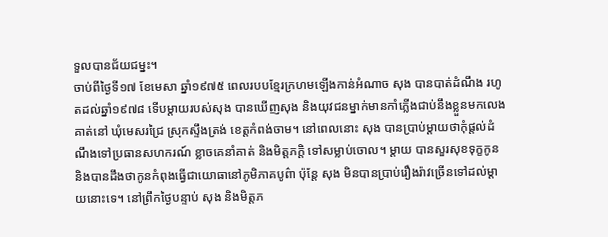ទួលបានជ័យជម្នះ។
ចាប់ពីថ្ងៃទី១៧ ខែមេសា ឆ្នាំ១៩៧៥ ពេលរបបខែ្មរក្រហមឡើងកាន់អំណាច សុង បានបាត់ដំណឹង រហូតដល់ឆ្នាំ១៩៧៨ ទើបម្តាយរបស់សុង បានឃើញសុង និងយុវជនម្នាក់មានកាំភ្លើងជាប់នឹងខ្លួនមកលេងគាត់នៅ ឃុំមេសរជ្រៃ ស្រុកស្ទឹងត្រង់ ខេត្តកំពង់ចាម។ នៅពេលនោះ សុង បានប្រាប់ម្តាយថាកុំផ្តល់ដំណឹងទៅប្រធានសហករណ៍ ខ្លាចគេនាំគាត់ និងមិត្តភក្តិ ទៅសម្លាប់ចោល។ ម្តាយ បានសួរសុខទុក្ខកូន និងបានដឹងថាកូនកំពុងធ្វើជាយោធានៅភូមិភាគបូព៌ា ប៉ុន្តែ សុង មិនបានប្រាប់រឿងរ៉ាវច្រើនទៅដល់ម្តាយនោះទេ។ នៅព្រឹកថ្ងៃបន្ទាប់ សុង និងមិត្តភ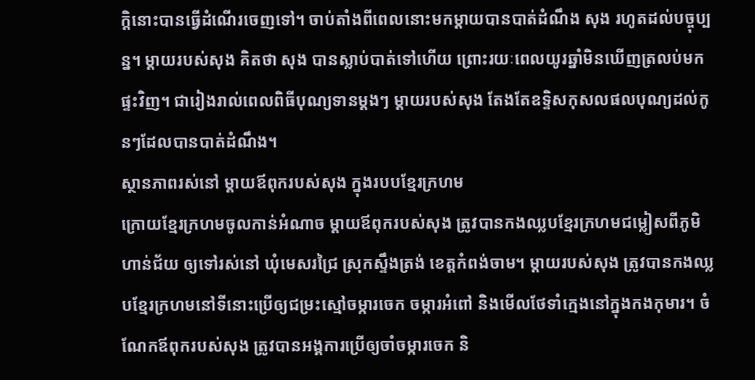ក្តិនោះបានធ្វើដំណើរចេញទៅ។ ចាប់តាំងពីពេលនោះមកម្តាយបានបាត់ដំណឹង សុង រហូតដល់បច្ចុប្បន្ន។ ម្តាយរបស់សុង គិតថា សុង បានស្លាប់បាត់ទៅហើយ ព្រោះរយៈពេលយូរឆ្នាំមិនឃើញត្រលប់មកផ្ទះវិញ។ ជារៀងរាល់ពេលពិធីបុណ្យទានម្តងៗ ម្តាយរបស់សុង តែងតែឧទ្ទិសកុសលផលបុណ្យដល់កូនៗដែលបានបាត់ដំណឹង។
ស្ថានភាពរស់នៅ ម្តាយឪពុករបស់សុង ក្នុងរបបខ្មែរក្រហម
ក្រោយខ្មែរក្រហមចូលកាន់អំណាច ម្តាយឪពុករបស់សុង ត្រូវបានកងឈ្លបខ្មែរក្រហមជម្លៀសពីភូមិហាន់ជ័យ ឲ្យទៅរស់នៅ ឃុំមេសរជ្រៃ ស្រុកស្ទឹងត្រង់ ខេត្តកំពង់ចាម។ ម្តាយរបស់សុង ត្រូវបានកងឈ្លបខ្មែរក្រហមនៅទីនោះប្រើឲ្យជម្រះស្មៅចម្ការចេក ចម្ការអំពៅ និងមើលថែទាំក្មេងនៅក្នុងកងកុមារ។ ចំណែកឪពុករបស់សុង ត្រូវបានអង្គការប្រើឲ្យចាំចម្ការចេក និ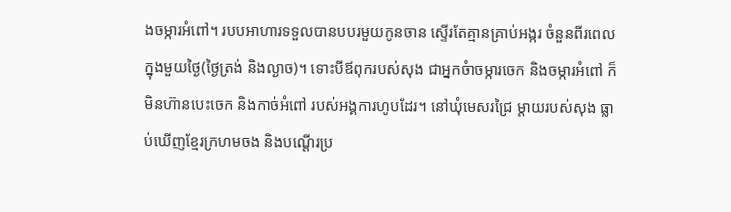ងចម្ការអំពៅ។ របបអាហារទទួលបានបបរមួយកូនចាន ស្ទើរតែគ្មានគ្រាប់អង្ករ ចំនួនពីរពេលក្នុងមួយថ្ងៃ(ថ្ងៃត្រង់ និងល្ងាច)។ ទោះបីឪពុករបស់សុង ជាអ្នកចំាចម្ការចេក និងចម្ការអំពៅ ក៏មិនហ៊ានបេះចេក និងកាច់អំពៅ របស់អង្គការហូបដែរ។ នៅឃុំមេសរជ្រៃ ម្តាយរបស់សុង ធ្លាប់ឃើញខ្មែរក្រហមចង និងបណ្តើរប្រ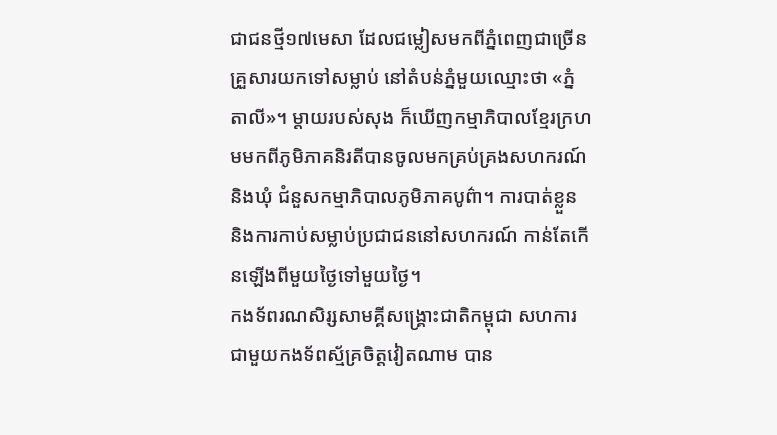ជាជនថ្មី១៧មេសា ដែលជម្លៀសមកពីភ្នំពេញជាច្រើនគ្រួសារយកទៅសម្លាប់ នៅតំបន់ភ្នំមួយឈ្មោះថា «ភ្នំតាលី»។ ម្តាយរបស់សុង ក៏ឃើញកម្មាភិបាលខ្មែរក្រហមមកពីភូមិភាគនិរតីបានចូលមកគ្រប់គ្រងសហករណ៍ និងឃុំ ជំនួសកម្មាភិបាលភូមិភាគបូព៌ា។ ការបាត់ខ្លួន និងការកាប់សម្លាប់ប្រជាជននៅសហករណ៍ កាន់តែកើនឡើងពីមួយថ្ងៃទៅមួយថ្ងៃ។
កងទ័ពរណសិរ្សសាមគ្គីសង្គ្រោះជាតិកម្ពុជា សហការជាមួយកងទ័ពស្ម័គ្រចិត្តវៀតណាម បាន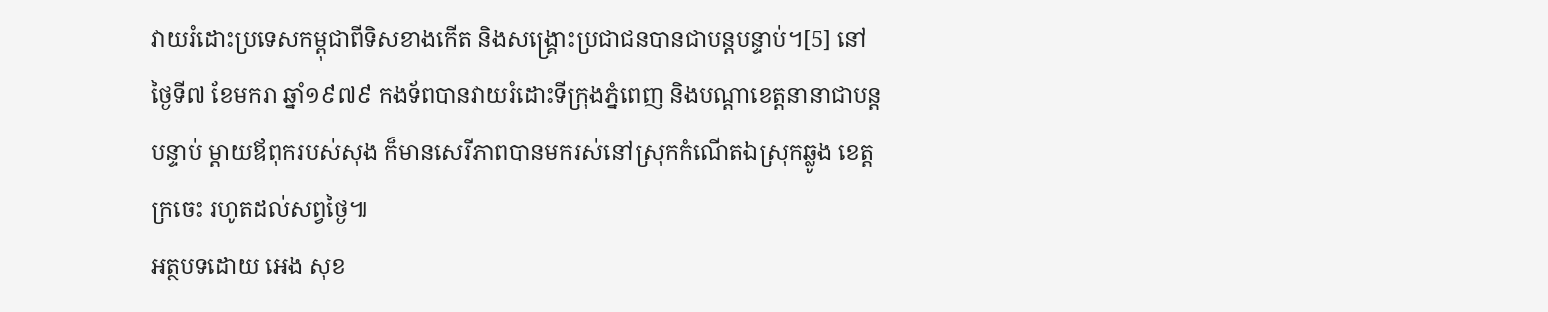វាយរំដោះប្រទេសកម្ពុជាពីទិសខាងកើត និងសង្គ្រោះប្រជាជនបានជាបន្តបន្ទាប់។[5] នៅថ្ងៃទី៧ ខែមករា ឆ្នាំ១៩៧៩ កងទ័ពបានវាយរំដោះទីក្រុងភ្នំពេញ និងបណ្តាខេត្តនានាជាបន្តបន្ទាប់ ម្តាយឪពុករបស់សុង ក៏មានសេរីភាពបានមករស់នៅស្រុកកំណើតឯស្រុកឆ្លូង ខេត្តក្រចេះ រហូតដល់សព្វថ្ងៃ៕
អត្ថបទដោយ អេង សុខ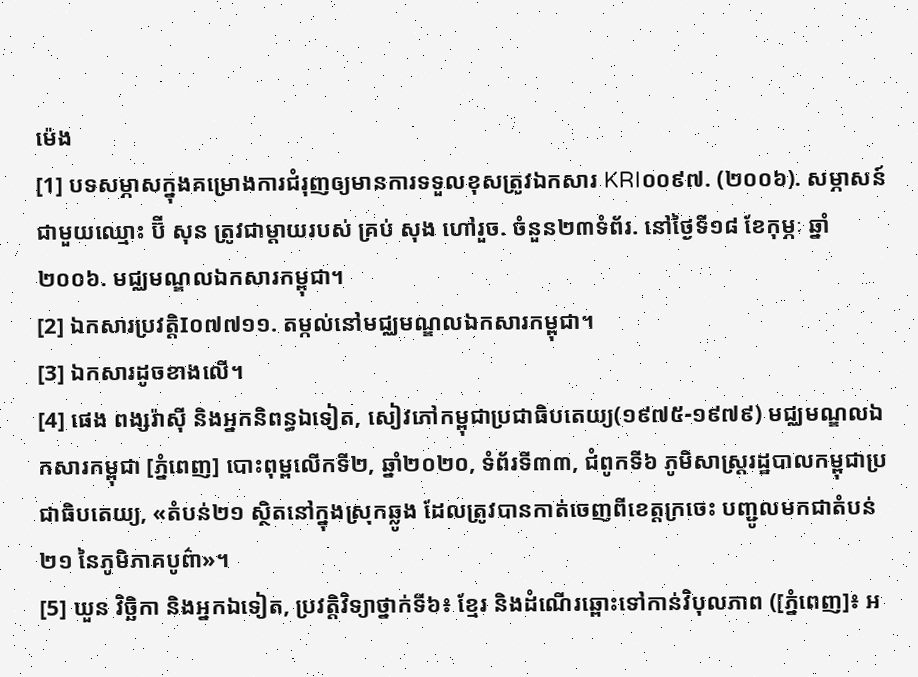ម៉េង
[1] បទសម្ភាសក្នុងគម្រោងការជំរុញឲ្យមានការទទួលខុសត្រូវឯកសារ KRI០០៩៧. (២០០៦). សម្ភាសន៍ជាមួយឈ្មោះ ប៊ី សុន ត្រូវជាម្តាយរបស់ គ្រប់ សុង ហៅរួច. ចំនួន២៣ទំព័រ. នៅថ្ងៃទី១៨ ខែកុម្ភៈ ឆ្នាំ២០០៦. មជ្ឈមណ្ឌលឯកសារកម្ពុជា។
[2] ឯកសារប្រវត្តិI០៧៧១១. តម្កល់នៅមជ្ឈមណ្ឌលឯកសារកម្ពុជា។
[3] ឯកសារដូចខាងលើ។
[4] ផេង ពង្សរ៉ាស៊ី និងអ្នកនិពន្ធឯទៀត, សៀវភៅកម្ពុជាប្រជាធិបតេយ្យ(១៩៧៥-១៩៧៩) មជ្ឈមណ្ឌលឯកសារកម្ពុជា [ភ្នំពេញ] បោះពុម្ពលើកទី២, ឆ្នាំ២០២០, ទំព័រទី៣៣, ជំពូកទី៦ ភូមិសាស្រ្តរដ្ឋបាលកម្ពុជាប្រជាធិបតេយ្យ, «តំបន់២១ ស្ថិតនៅក្នុងស្រុកឆ្លូង ដែលត្រូវបានកាត់ចេញពីខេត្តក្រចេះ បញ្ជូលមកជាតំបន់២១ នៃភូមិភាគបូព៌ា»។
[5] ឃួន វិច្ឆិកា និងអ្នកឯទៀត, ប្រវត្តិវិទ្យាថ្នាក់ទី៦៖ ខ្មែរ និងដំណើរឆ្ពោះទៅកាន់វិបុលភាព ([ភ្នំពេញ]៖ អ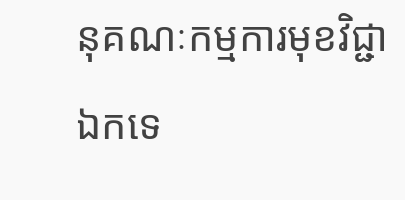នុគណៈកម្មការមុខវិជ្ជាឯកទេ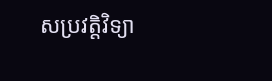សប្រវត្តិវិទ្យា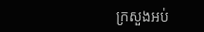ក្រសួងអប់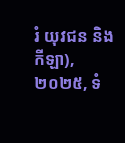រំ យុវជន និងកីឡា), ២០២៥, ទំ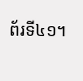ព័រទី៤១។